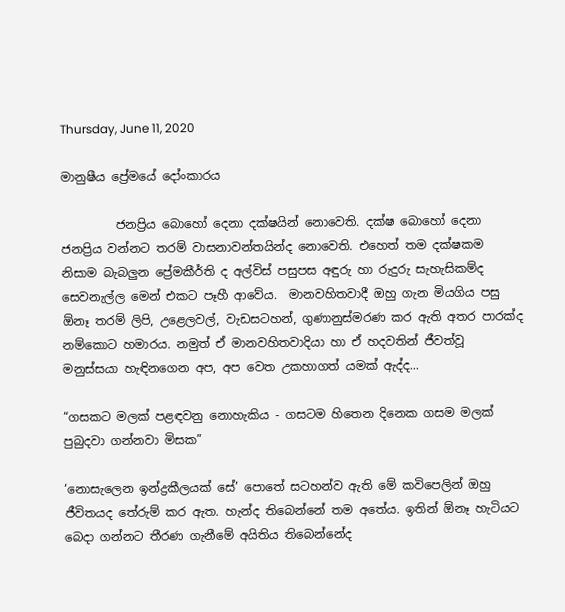Thursday, June 11, 2020

මානුෂීය ප්‍රේමයේ දෝංකාරය

         ජනප්‍රිය බොහෝ දෙනා දක්ෂයින් නොවෙති. දක්ෂ බොහෝ දෙනා ජනප්‍රිය වන්නට තරම් වාසනාවන්තයින්ද නොවෙති. එහෙත් තම දක්ෂකම නිසාම බැබලුන ප්‍රේමකීර්ති ද අල්විස් පසුපස අඳුරු හා රුදුරු සැහැසිකම්ද සෙවනැල්ල මෙන් එකට පෑහී ආවේය.  මානවහිතවාදී ඔහු ගැන මියගිය පසු ඕනෑ තරම් ලිපි, උළෙලවල්, වැඩසටහන්, ගුණානුස්මරණ කර ඇති අතර පාරක්ද නම්කොට හමාරය. නමුත් ඒ මානවහිතවාදියා හා ඒ හදවතින් ජීවත්වූ මනුස්සයා හැඳිනගෙන අප, අප වෙත උකහාගත් යමක් ඇද්ද...

“ගසකට මලක් පළඳවනු නොහැකිය - ගසටම හිතෙන දිනෙක ගසම මලක් පුබුදවා ගන්නවා මිසක”

‘නොසැලෙන ඉන්ද්‍රකීලයක් සේ’ පොතේ සටහන්ව ඇති මේ කවිපෙලින් ඔහු ජීවිතයද තේරුම් කර ඇත. හැන්ද තිබෙන්නේ තම අතේය. ඉතින් ඕනෑ හැටියට බෙදා ගන්නට තීරණ ගැනීමේ අයිතිය තිබෙන්නේද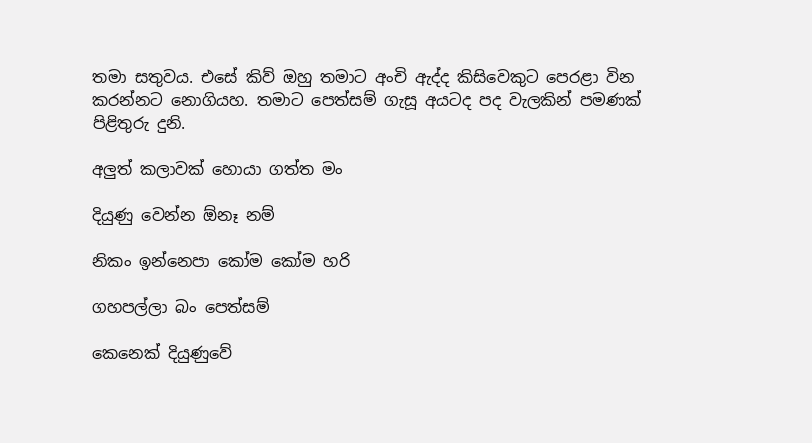තමා සතුවය. එසේ කිව් ඔහු තමාට අංචි ඇද්ද කිසිවෙකුට පෙරළා වින කරන්නට නොගියහ. තමාට පෙත්සම් ගැසූ අයටද පද වැලකින් පමණක් පිළිතුරු දුනි.

අලුත් කලාවක් හොයා ගත්ත මං

දියුණු වෙන්න ඕනෑ නම්

නිකං ඉන්නෙපා කෝම කෝම හරි

ගහපල්ලා බං පෙත්සම්

කෙනෙක් දියුණුවේ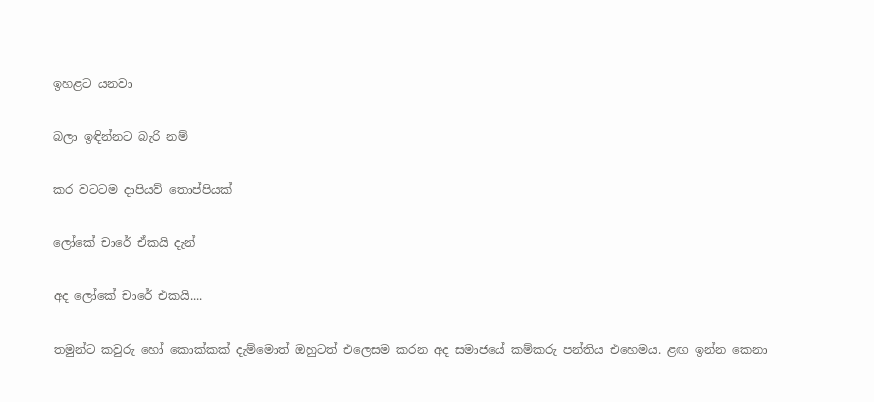ඉහළට යනවා

බලා ඉඳින්නට බැරි නම්

කර වටටම දාපියව් තොප්පියක්

ලෝකේ චාරේ ඒකයි දැන්

අද ලෝකේ චාරේ එකයි....

තමුන්ට කවුරු හෝ කොක්කක් දැම්මොත් ඔහුටත් එලෙසම කරන අද සමාජයේ කම්කරු පන්තිය එහෙමය. ළඟ ඉන්න කෙනා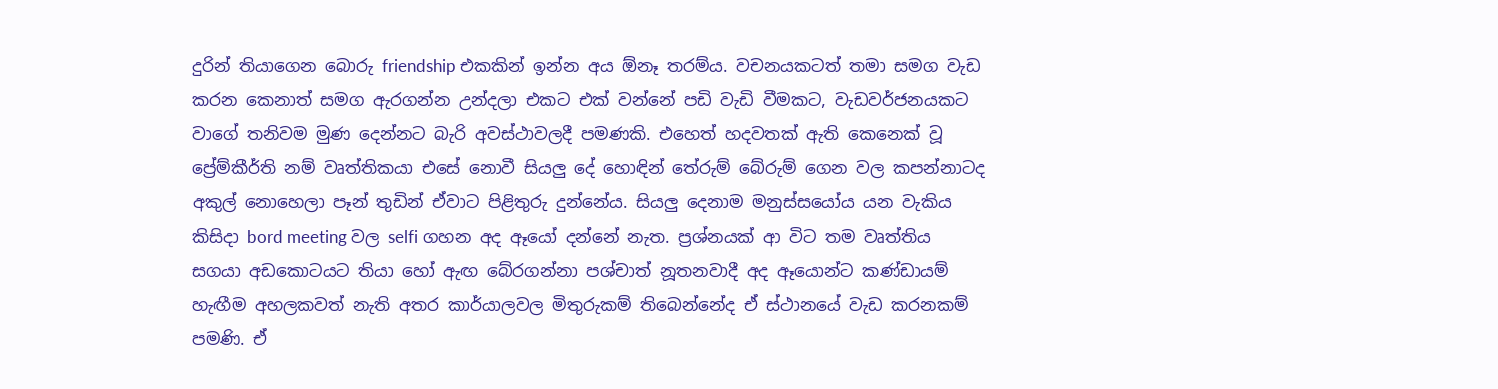දුරින් තියාගෙන බොරු friendship එකකින් ඉන්න අය ඕනෑ තරම්ය. වචනයකටත් තමා සමග වැඩ කරන කෙනාත් සමග ඇරගන්න උන්දලා එකට එක් වන්නේ පඩි වැඩි වීමකට, වැඩවර්ජනයකට වාගේ තනිවම මුණ දෙන්නට බැරි අවස්ථාවලදී පමණකි. එහෙත් හදවතක් ඇති කෙනෙක් වූ ප්‍රේම්කීර්ති නම් වෘත්තිකයා එසේ නොවී සියලු දේ හොඳින් තේරුම් බේරුම් ගෙන වල කපන්නාටද අකුල් නොහෙලා පෑන් තුඩින් ඒවාට පිළිතුරු දුන්නේය. සියලු දෙනාම මනුස්සයෝය යන වැකිය කිසිදා bord meeting වල selfi ගහන අද ඈයෝ දන්නේ නැත. ප්‍රශ්නයක් ආ විට තම වෘත්තිය සගයා අඩකොටයට තියා හෝ ඇඟ බේරගන්නා පශ්චාත් නූතනවාදී අද ඈයොන්ට කණ්ඩායම් හැඟීම අහලකවත් නැති අතර කාර්යාලවල මිතුරුකම් තිබෙන්නේද ඒ ස්ථානයේ වැඩ කරනකම් පමණි. ඒ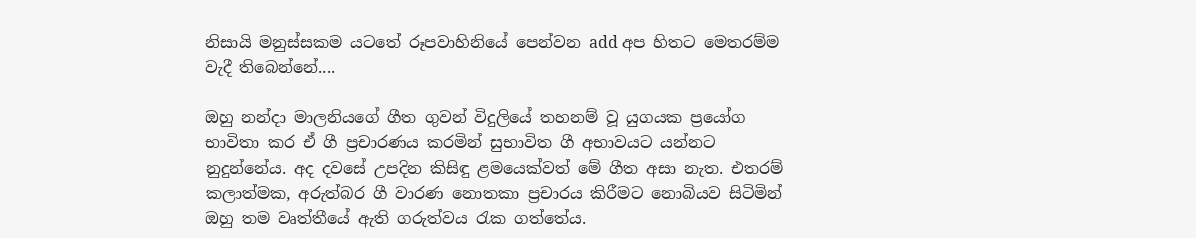නිසායි මනුස්සකම යටතේ රූපවාහිනියේ පෙන්වන add අප හිතට මෙතරම්ම වැදී තිබෙන්නේ....

ඔහු නන්දා මාලනියගේ ගීත ගුවන් විදුලියේ තහනම් වූ යුගයක ප්‍රයෝග භාවිතා කර ඒ ගී ප්‍රචාරණය කරමින් සුභාවිත ගී අභාවයට යන්නට නුදුන්නේය. අද දවසේ උපදින කිසිඳු ළමයෙක්වත් මේ ගීත අසා නැත. එතරම් කලාත්මක, අරුත්බර ගී වාරණ නොතකා ප්‍රචාරය කිරීමට නොබියව සිටිමින් ඔහු තම වෘත්තීයේ ඇති ගරුත්වය රැක ගත්තේය.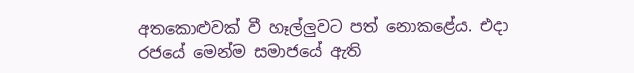අතකොළුවක් වී හෑල්ලුවට පත් නොකළේය. එදා රජයේ මෙන්ම සමාජයේ ඇති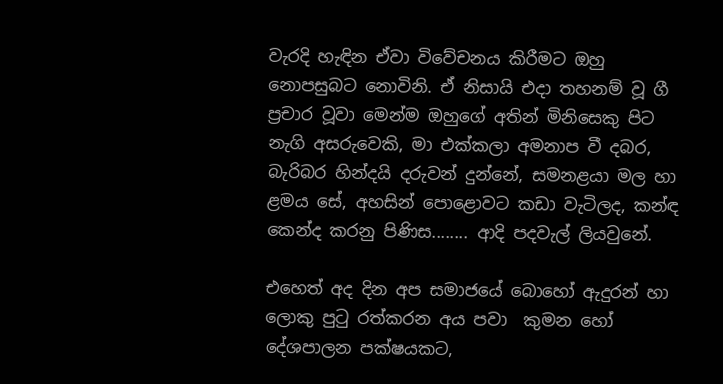වැරදි හැඳින ඒවා විවේචනය කිරීමට ඔහු නොපසුබට නොවිනි. ඒ නිසායි එදා තහනම් වූ ගී ප්‍රචාර වූවා මෙන්ම ඔහුගේ අතින් මිනිසෙකු පිට නැගි අසරුවෙකි, මා එක්කලා අමනාප වී දබර, බැරිබර හින්දයි දරුවන් දුන්නේ, සමනළයා මල හා ළමය සේ, අහසින් පොළොවට කඩා වැටිලද, කන්ඳ කෙන්ද කරනු පිණිස........ ආදි පදවැල් ලියවුනේ.

එහෙත් අද දින අප සමාජයේ බොහෝ ඇදුරන් හා ලොකු පුටු රත්කරන අය පවා  කුමන හෝ දේශපාලන පක්ෂයකට,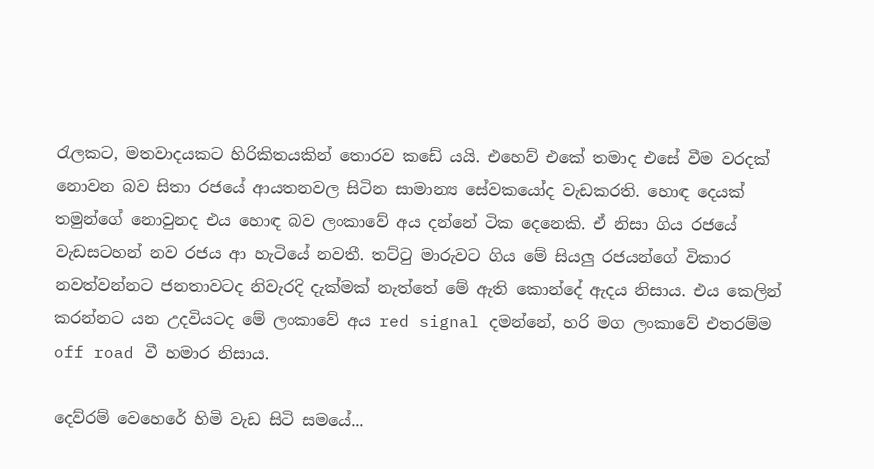රැලකට, මතවාදයකට හිරිකිතයකින් තොරව කඩේ යයි. එහෙව් එකේ තමාද එසේ වීම වරදක් නොවන බව සිතා රජයේ ආයතනවල සිටින සාමාන්‍ය සේවකයෝද වැඩකරති. හොඳ දෙයක් තමුන්ගේ නොවුනද එය හොඳ බව ලංකාවේ අය දන්නේ ටික දෙනෙකි. ඒ නිසා ගිය රජයේ වැඩසටහන් නව රජය ආ හැටියේ නවතී. තට්ටු මාරුවට ගිය මේ සියලු රජයන්ගේ විකාර නවත්වන්නට ජනතාවටද නිවැරදි දැක්මක් නැත්තේ මේ ඇති කොන්දේ ඇදය නිසාය. එය කෙලින් කරන්නට යන උදවියටද මේ ලංකාවේ අය red signal දමන්නේ, හරි මග ලංකාවේ එතරම්ම off road වී හමාර නිසාය.

දෙව්රම් වෙහෙරේ හිමි වැඩ සිටි සමයේ...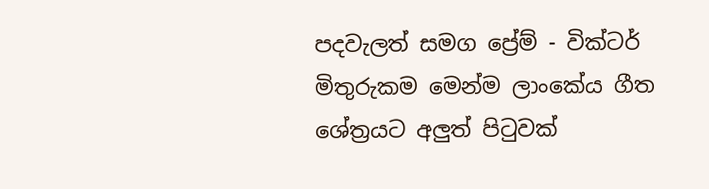පදවැලත් සමග ප්‍රේම් - වික්ටර් මිතුරුකම මෙන්ම ලාංකේය ගීත ශේත්‍රයට අලුත් පිටුවක්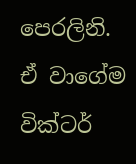පෙරලිනි. ඒ වාගේම වික්ටර්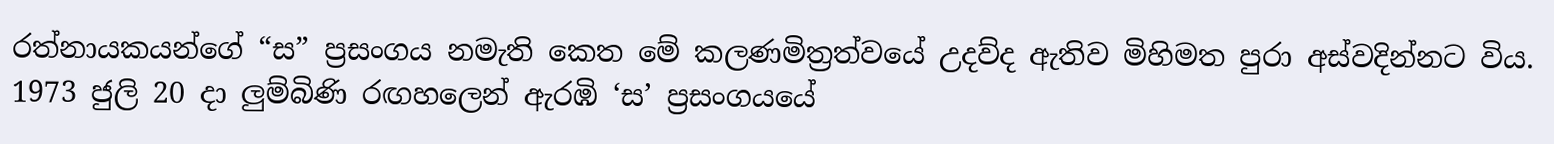රත්නායකයන්ගේ “ස” ප්‍රසංගය නමැති කෙත මේ කලණමිත්‍රත්වයේ උදව්ද ඇතිව මිහිමත පුරා අස්වදින්නට විය. 1973 ජුලි 20 දා ලුම්බිණි රඟහලෙන් ඇරඹි ‘ස’ ප්‍රසංගයයේ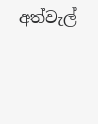අත්වැල්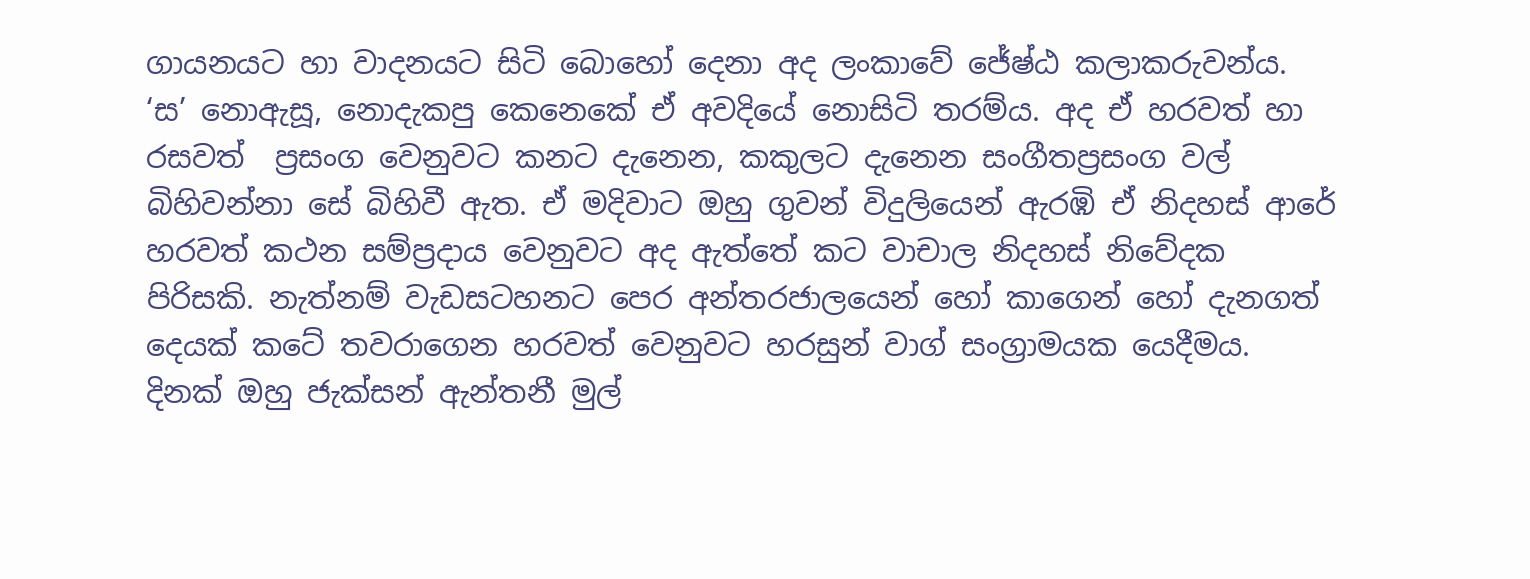ගායනයට හා වාදනයට සිටි බොහෝ දෙනා අද ලංකාවේ ජේෂ්ඨ කලාකරුවන්ය. ‘ස’ නොඇසූ, නොදැකපු කෙනෙකේ ඒ අවදියේ නොසිටි තරම්ය. අද ඒ හරවත් හා රසවත්  ප්‍රසංග වෙනුවට කනට දැනෙන, කකුලට දැනෙන සංගීතප්‍රසංග වල් බිහිවන්නා සේ බිහිවී ඇත. ඒ මදිවාට ඔහු ගුවන් විදුලියෙන් ඇරඹි ඒ නිදහස් ආරේ හරවත් කථන සම්ප්‍රදාය වෙනුවට අද ඇත්තේ කට වාචාල නිදහස් නිවේදක පිරිසකි. නැත්නම් වැඩසටහනට පෙර අන්තරජාලයෙන් හෝ කාගෙන් හෝ දැනගත් දෙයක් කටේ තවරාගෙන හරවත් වෙනුවට හරසුන් වාග් සංග්‍රාමයක යෙදීමය. දිනක් ඔහු ජැක්සන් ඇන්තනී මුල්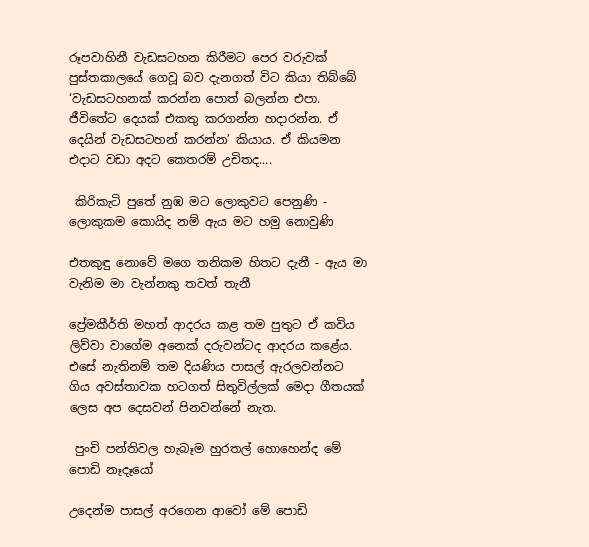රූපවාහිනී වැඩසටහන කිරීමට පෙර වරුවක් පුස්තකාලයේ ගෙවූ බව දැනගත් විට කියා තිබ්බේ ‘වැඩසටහනක් කරන්න පොත් බලන්න එපා. ජීවිතේට දෙයක් එකතු කරගන්න හදාරන්න. ඒ දෙයින් වැඩසටහන් කරන්න’ කියාය. ඒ කියමන එදාට වඩා අදට කෙතරම් උචිතද....

 කිරිකැටි පුතේ නුඹ මට ලොකුවට පෙනුණි - ලොකුකම කොයිද නම් ඇය මට හමු නොවුණි

එතකුඳු නොවේ මගෙ තනිකම හිතට දැනී - ඇය මා වැනිම මා වැන්නකු තවත් තැනී

ප්‍රේමකීර්ති මහත් ආදරය කළ තම පුතුට ඒ කවිය ලිව්වා වාගේම අනෙක් දරුවන්ටද ආදරය කළේය. එසේ නැතිනම් තම දියණිය පාසල් ඇරලවන්නට ගිය අවස්තාවක හටගත් සිතුවිල්ලක් මෙදා ගීතයක් ලෙස අප දෙසවන් පිනවන්නේ නැත.

 පුංචි පන්තිවල හැබෑම හුරතල් හොහෙන්ද මේ පොඩි නෑදෑයෝ

උදෙන්ම පාසල් අරගෙන ආවෝ මේ පොඩි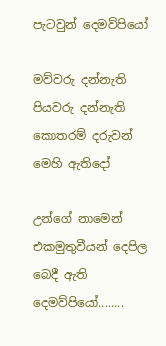පැටවුන් දෙමව්පියෝ

මව්වරු දන්නැති පියවරු දන්නැති කොතරම් දරුවන් මෙහි ඇතිදෝ

උන්ගේ නාමෙන් එකමුතුවීයන් දෙපිල බෙදී ඇති දෙමව්පියෝ........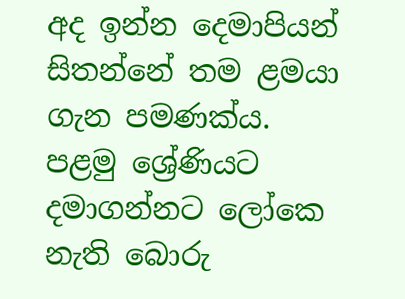අද ඉන්න දෙමාපියන් සිතන්නේ තම ළමයා ගැන පමණක්ය. පළමු ශ්‍රේණියට දමාගන්නට ලෝකෙ නැති බොරු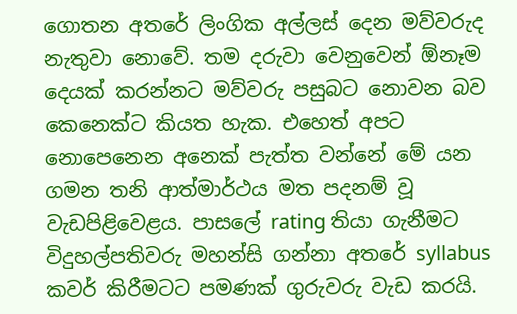ගොතන අතරේ ලිංගික අල්ලස් දෙන මව්වරුද නැතුවා නොවේ. තම දරුවා වෙනුවෙන් ඕනෑම දෙයක් කරන්නට මව්වරු පසුබට නොවන බව කෙනෙක්ට කියත හැක. එහෙත් අපට නොපෙනෙන අනෙක් පැත්ත වන්නේ මේ යන ගමන තනි ආත්මාර්ථය මත පදනම් වූ වැඩපිළිවෙළය. පාසලේ rating තියා ගැනීමට විදුහල්පතිවරු මහන්සි ගන්නා අතරේ syllabus කවර් කිරීමටට පමණක් ගුරුවරු වැඩ කරයි.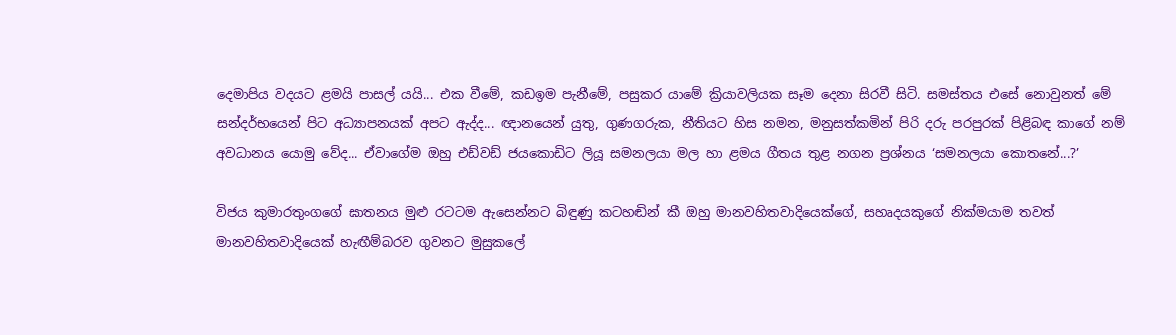දෙමාපිය වදයට ළමයි පාසල් යයි... එක වීමේ, කඩඉම පැනීමේ, පසුකර යාමේ ක්‍රියාවලියක සෑම දෙනා සිරවී සිටි. සමස්තය එසේ නොවුනත් මේ සන්දර්භයෙන් පිට අධ්‍යාපනයක් අපට ඇද්ද... ඥානයෙන් යුතු, ගුණගරුක, නීතියට හිස නමන, මනුසත්කමින් පිරි දරු පරපුරක් පිළිබඳ කාගේ නම් අවධානය යොමු වේද... ඒවාගේම ඔහු එඩ්වඩ් ජයකොඩිට ලියූ සමනලයා මල හා ළමය ගීතය තුළ නගන ප්‍රශ්නය ‘සමනලයා කොතනේ...?’

විජය කුමාරතුංගගේ ඝාතනය මුළු රටටම ඇසෙන්නට බිඳුණු කටහඬින් කී ඔහු මානවහිතවාදියෙක්ගේ, සහෘදයකුගේ නික්මයාම තවත් මානවහිතවාදියෙක් හැඟීම්බරව ගුවනට මුසුකලේ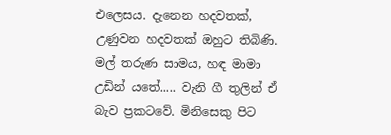එලෙසය. දැනෙන හදවතක්, උණුවන හදවතක් ඔහුට තිබිණි. මල් තරුණ සාමය, හඳ මාමා උඩින් යතේ..... වැනි ගී තුලින් ඒ බැව ප්‍රකටවේ. මිනිසෙකු පිට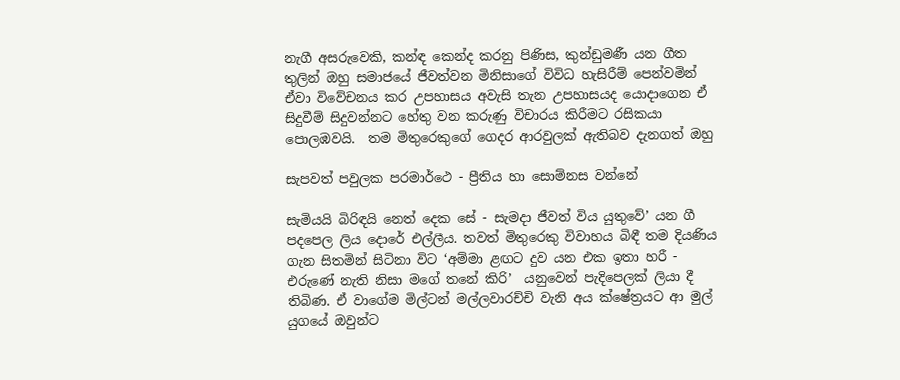නැගී අසරුවෙකි, කන්ඳ කෙන්ද කරනු පිණිස, කුන්ඩුමණී යන ගීත තුලින් ඔහු සමාජයේ ජීවත්වන මිනිසාගේ විවිධ හැසිරීම් පෙන්වමින් ඒවා විවේචනය කර උපහාසය අවැසි තැන උපහාසයද යොදාගෙන ඒ සිදුවීම් සිදුවන්නට හේතු වන කරුණු විචාරය කිරීමට රසිකයා පොලඹවයි.  තම මිතුරෙකුගේ ගෙදර ආරවුලක් ඇතිබව දැනගත් ඔහු

සැපවත් පවුලක පරමාර්ථෙ - ප්‍රීතිය හා සොම්නස වන්නේ

සැමියයි බිරිඳයි නෙත් දෙක සේ - සැමදා ජීවත් විය යුතුවේ’ යන ගී පදපෙල ලිය දොරේ එල්ලීය. තවත් මිතුරෙකු විවාහය බිඳී තම දියණිය ගැන සිතමින් සිටිනා විට ‘අම්මා ළඟට දුව යන එක ඉතා හරී - එරුණේ නැති නිසා මගේ තනේ කිරි’  යනුවෙන් පැදිපෙලක් ලියා දී තිබිණ. ඒ වාගේම මිල්ටන් මල්ලවාරච්චි වැනි අය ක්ෂේත්‍රයට ආ මුල් යුගයේ ඔවුන්ට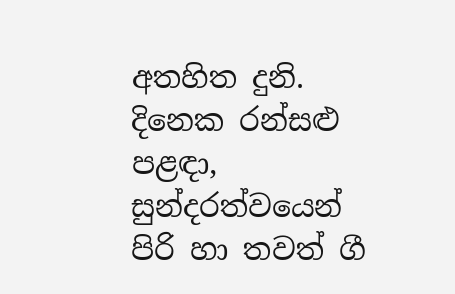අතහිත දුනි. දිනෙක රන්සළු පළඳා, සුන්දරත්වයෙන් පිරි හා තවත් ගී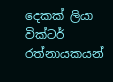දෙකක් ලියා වික්ටර් රත්නායකයන්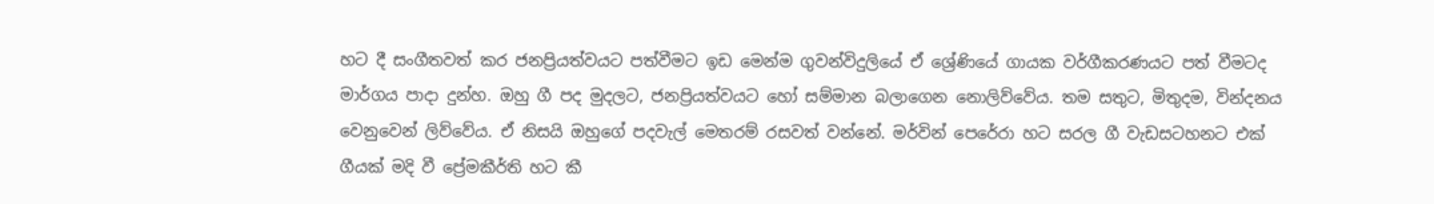හට දී සංගීතවත් කර ජනප්‍රියත්වයට පත්වීමට ඉඩ මෙන්ම ගුවන්විදුලියේ ඒ ශ්‍රේණියේ ගායක වර්ගීකරණයට පත් වීමටද මාර්ගය පාදා දුන්හ. ඔහු ගී පද මුදලට, ජනප්‍රියත්වයට හෝ සම්මාන බලාගෙන නොලිව්වේය. තම සතුට, මිතුදම, වින්දනය වෙනුවෙන් ලිව්වේය. ඒ නිසයි ඔහුගේ පදවැල් මෙතරම් රසවත් වන්නේ. මර්වින් පෙරේරා හට සරල ගී වැඩසටහනට එක් ගීයක් මදි වී ප්‍රේමකීර්ති හට කී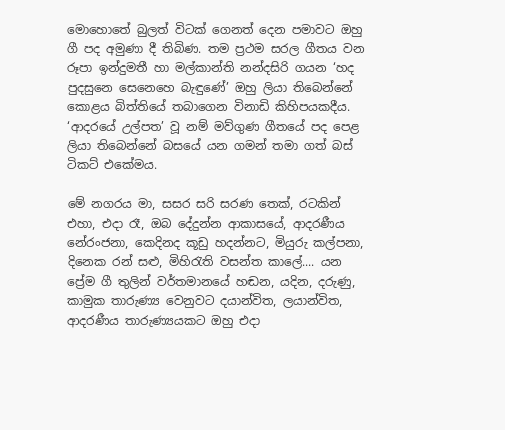මොහොතේ බුලත් විටක් ගෙනත් දෙන පමාවට ඔහු ගී පද අමුණා දී තිබිණ. තම ප්‍රථම සරල ගීතය වන රූපා ඉන්දුමතී හා මල්කාන්ති නන්දසිරි ගයන ‘හද පුදසුනෙ සෙනෙහෙ බැඳුණේ’ ඔහු ලියා තිබෙන්නේ කොළය බිත්තියේ තබාගෙන විනාඩි කිහිපයකදීය. ‘ආදරයේ උල්පත’ වූ නම් මව්ගුණ ගීතයේ පද පෙළ ලියා තිබෙන්නේ බසයේ යන ගමන් තමා ගත් බස් ටිකට් එකේමය.

මේ නගරය මා, සසර සරි සරණ තෙක්, රටකින් එහා, එදා රෑ, ඔබ දේදුන්න ආකාසයේ, ආදරණීය නේරංජනා, කෙදිනද කූඩු හදන්නට, මියුරු කල්පනා, දිනෙක රන් සළු, මිහිරැති වසන්ත කාලේ.... යන ප්‍රේම ගී තුලින් වර්තමානයේ හඬන, යදින, දරුණු, කාමුක තාරුණ්‍ය වෙනුවට දයාන්විත, ලයාන්විත, ආදරණීය තාරුණ්‍යයකට ඔහු එදා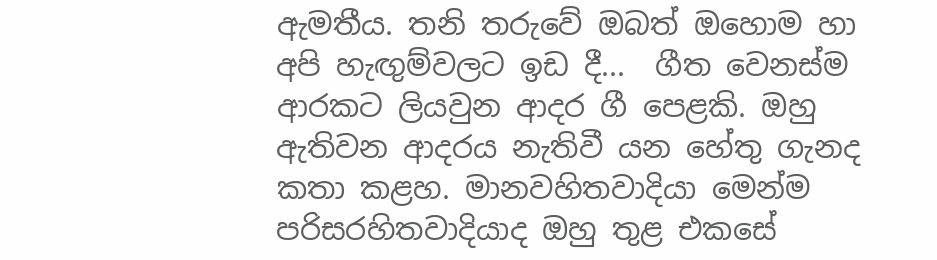ඇමතීය. තනි තරුවේ ඔබත් ඔහොම හා අපි හැඟුම්වලට ඉඩ දී...  ගීත වෙනස්ම ආරකට ලියවුන ආදර ගී පෙළකි. ඔහු ඇතිවන ආදරය නැතිවී යන හේතු ගැනද කතා කළහ. මානවහිතවාදියා මෙන්ම පරිසරහිතවාදියාද ඔහු තුළ එකසේ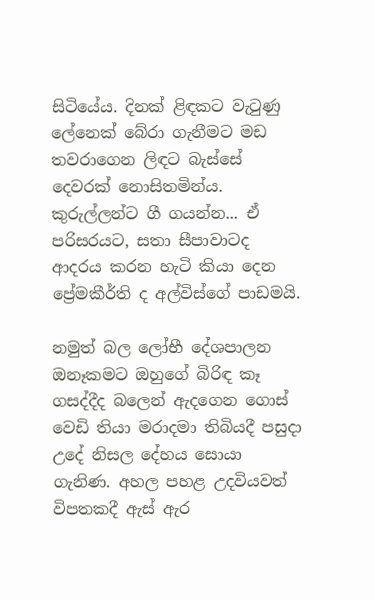සිටියේය. දිනක් ළිඳකට වැටුණු ලේනෙක් බේරා ගැනීමට මඩ තවරාගෙන ලිඳට බැස්සේ දෙවරක් නොසිතමින්ය. කුරුල්ලන්ට ගී ගයන්න... ඒ පරිසරයට, සතා සීපාවාටද ආදරය කරන හැටි කියා දෙන ප්‍රේමකීර්ති ද අල්විස්ගේ පාඩමයි.

නමුත් බල ලෝභී දේශපාලන ඔනෑකමට ඔහුගේ බිරිඳ කෑ ගසද්දීද බලෙන් ඇදගෙන ගොස් වෙඩි තියා මරාදමා තිබියදී පසුදා උදේ නිසල දේහය සොයා ගැනිණ. අහල පහළ උදවියවත් විපතකදී ඇස් ඇර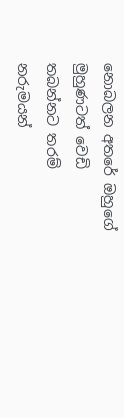නොබලන අතරේ ඔහුගේ මුහුණටත් වෙඩි තබන්නට තරම් නරුමයන්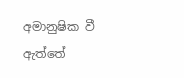අමානුෂික වී ඇත්තේ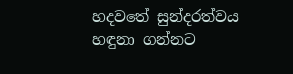හදවතේ සුන්දරත්වය හඳුනා ගන්නට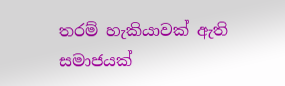තරම් හැකියාවක් ඇති සමාජයක්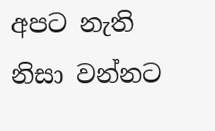අපට නැති නිසා වන්නට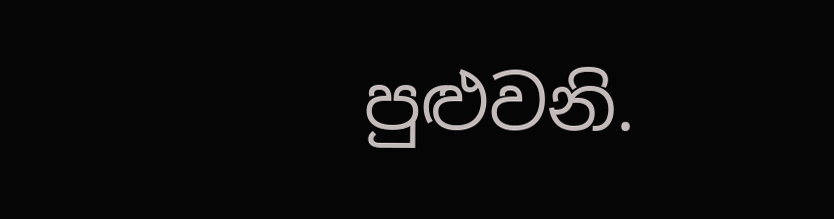පුළුවනි.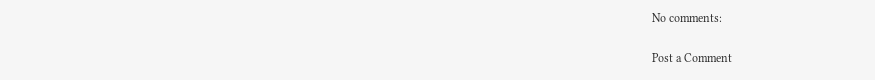No comments:

Post a Comment